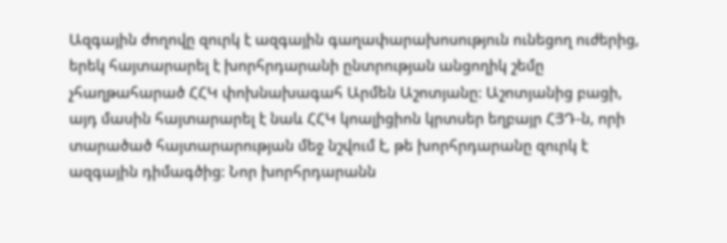Ազգային ժողովը զուրկ է ազգային գաղափարախոսություն ունեցող ուժերից, երեկ հայտարարել է խորհրդարանի ընտրության անցողիկ շեմը չհաղթահարած ՀՀԿ փոխնախագահ Արմեն Աշոտյանը: Աշոտյանից բացի, այդ մասին հայտարարել է նաև ՀՀԿ կոալիցիոն կրտսեր եղբայր ՀՅԴ-ն, որի տարածած հայտարարության մեջ նշվում է, թե խորհրդարանը զուրկ է ազգային դիմագծից: Նոր խորհրդարանն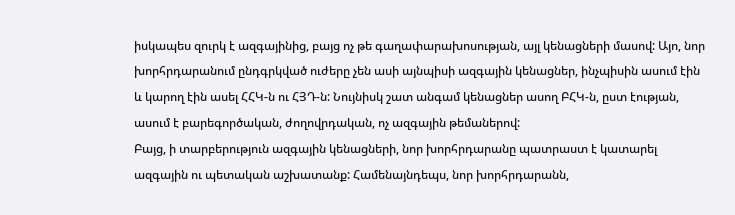իսկապես զուրկ է ազգայինից, բայց ոչ թե գաղափարախոսության, այլ կենացների մասով: Այո, նոր խորհրդարանում ընդգրկված ուժերը չեն ասի այնպիսի ազգային կենացներ, ինչպիսին ասում էին և կարող էին ասել ՀՀԿ-ն ու ՀՅԴ-ն: Նույնիսկ շատ անգամ կենացներ ասող ԲՀԿ-ն, ըստ էության, ասում է բարեգործական, ժողովրդական, ոչ ազգային թեմաներով:
Բայց, ի տարբերություն ազգային կենացների, նոր խորհրդարանը պատրաստ է կատարել ազգային ու պետական աշխատանք: Համենայնդեպս, նոր խորհրդարանն,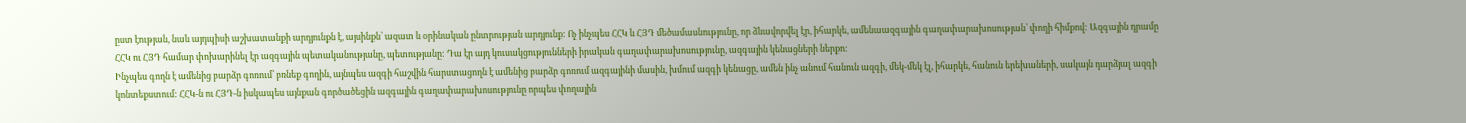ըստ էության, նաև այդպիսի աշխատանքի արդյունքն է, այսինքն՝ ազատ և օրինական ընտրության արդյունք: Ոչ ինչպես ՀՀԿ և ՀՅԴ մեծամասնությունը, որ ձևավորվել էր, իհարկե, ամենաազգային գաղափարախոսության՝ փողի հիմքով: Ազգային դրամը ՀՀԿ ու ՀՅԴ համար փոխարինել էր ազգային պետականությանը, պետությանը: Դա էր այդ կուսակցությունների իրական գաղափարախոսությունը, ազգային կենացների ներքո:
Ինչպես գողն է ամենից բարձր գոռում՝ բռնեք գողին, այնպես ազգի հաշվին հարստացողն է ամենից բարձր գոռում ազգայինի մասին, խմում ազգի կենացը, ամեն ինչ անում հանուն ազգի, մեկ-մեկ էլ, իհարկե, հանուն երեխաների, սակայն դարձյալ ազգի կոնտեքստում: ՀՀԿ-ն ու ՀՅԴ-ն իսկապես այնքան գործածեցին ազգային գաղափարախոսությունը որպես փողային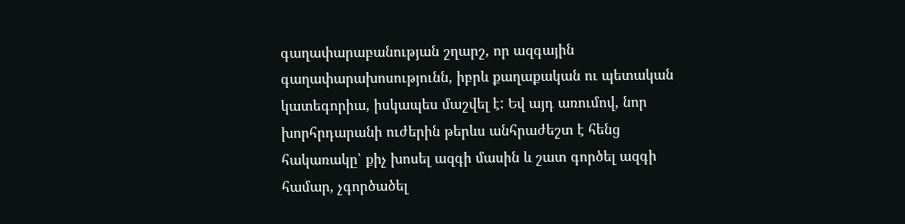գաղափարաբանության շղարշ, որ ազգային գաղափարախոսությունն, իբրև քաղաքական ու պետական կատեգորիա, իսկապես մաշվել է: Եվ այդ առումով, նոր խորհրդարանի ուժերին թերևս անհրաժեշտ է հենց հակառակը՝ քիչ խոսել ազգի մասին և շատ գործել ազգի համար, չգործածել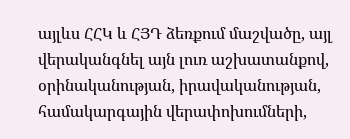այլևս ՀՀԿ և ՀՅԴ ձեռքում մաշվածը, այլ վերականգնել այն լուռ աշխատանքով, օրինականության, իրավականության, համակարգային վերափոխումների,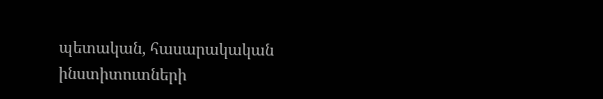պետական, հասարակական ինստիտուտների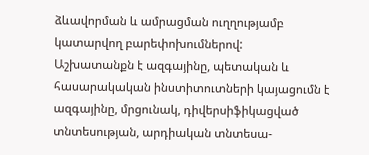ձևավորման և ամրացման ուղղությամբ կատարվող բարեփոխումներով:
Աշխատանքն է ազգայինը, պետական և հասարակական ինստիտուտների կայացումն է ազգայինը, մրցունակ, դիվերսիֆիկացված տնտեսության, արդիական տնտեսա-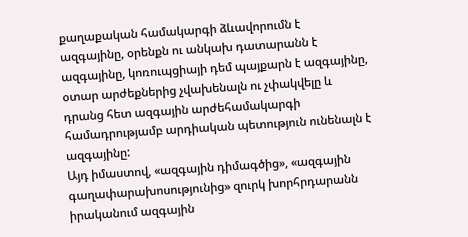քաղաքական համակարգի ձևավորումն է ազգայինը, օրենքն ու անկախ դատարանն է ազգայինը, կոռուպցիայի դեմ պայքարն է ազգայինը, օտար արժեքներից չվախենալն ու չփակվելը և դրանց հետ ազգային արժեհամակարգի համադրությամբ արդիական պետություն ունենալն է ազգայինը:
Այդ իմաստով, «ազգային դիմագծից», «ազգային գաղափարախոսությունից» զուրկ խորհրդարանն իրականում ազգային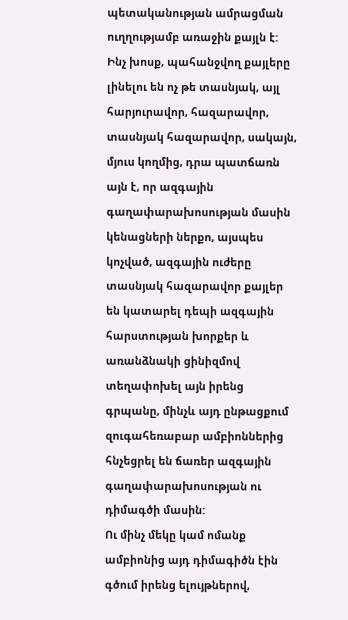պետականության ամրացման ուղղությամբ առաջին քայլն է: Ինչ խոսք, պահանջվող քայլերը լինելու են ոչ թե տասնյակ, այլ հարյուրավոր, հազարավոր, տասնյակ հազարավոր, սակայն, մյուս կողմից, դրա պատճառն այն է, որ ազգային գաղափարախոսության մասին կենացների ներքո, այսպես կոչված, ազգային ուժերը տասնյակ հազարավոր քայլեր են կատարել դեպի ազգային հարստության խորքեր և առանձնակի ցինիզմով տեղափոխել այն իրենց գրպանը, մինչև այդ ընթացքում զուգահեռաբար ամբիոններից հնչեցրել են ճառեր ազգային գաղափարախոսության ու դիմագծի մասին:
Ու մինչ մեկը կամ ոմանք ամբիոնից այդ դիմագիծն էին գծում իրենց ելույթներով,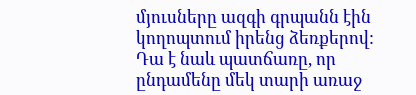մյուսները ազգի գրպանն էին կողոպտում իրենց ձեռքերով: Դա է նաև պատճառը, որ ընդամենը մեկ տարի առաջ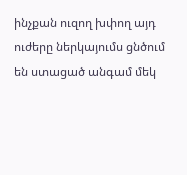ինչքան ուզող խփող այդ ուժերը ներկայումս ցնծում են ստացած անգամ մեկ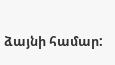ձայնի համար: